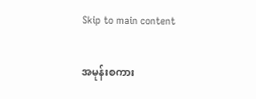Skip to main content

အမုန်းစကား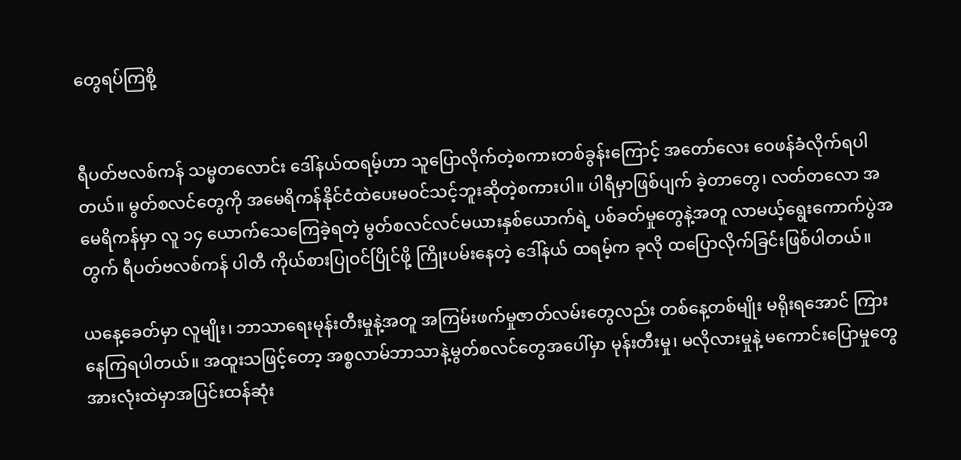တွေရပ်ကြစို့


ရီပတ်ဗလစ်ကန် သမ္မတလောင်း ဒေါ်နယ်ထရမ့်ဟာ သူပြောလိုက်တဲ့စကားတစ်ခွန်းကြောင့် အတော်လေး ဝေဖန်ခံလိုက်ရပါတယ်။ မွတ်စလင်တွေကို အမေရိကန်နိုင်ငံထဲပေးမဝင်သင့်ဘူးဆိုတဲ့စကားပါ။ ပါရီမှာဖြစ်ပျက် ခဲ့တာတွေ၊ လတ်တလော အမေရိကန်မှာ လူ ၁၄ ယောက်သေကြေခဲ့ရတဲ့ မွတ်စလင်လင်မယားနှစ်ယောက်ရဲ့ ပစ်ခတ်မှုတွေနဲ့အတူ လာမယ့်ရွေးကောက်ပွဲအတွက် ရီပတ်ဗလစ်ကန် ပါတီ ကိုယ်စားပြုဝင်ပြိုင်ဖို့ ကြိုးပမ်းနေတဲ့ ဒေါ်နယ် ထရမ့်က ခုလို ထပြောလိုက်ခြင်းဖြစ်ပါတယ်။

ယနေ့ခေတ်မှာ လူမျိုး၊ ဘာသာရေးမုန်းတီးမှုနဲ့အတူ အကြမ်းဖက်မှုဇာတ်လမ်းတွေလည်း တစ်နေ့တစ်မျိုး မရိုးရအောင် ကြားနေကြရပါတယ်။ အထူးသဖြင့်တော့ အစ္စလာမ်ဘာသာနဲ့မွတ်စလင်တွေအပေါ်မှာ မုန်းတီးမှု၊ မလိုလားမှုနဲ့ မကောင်းပြောမှုတွေ အားလုံးထဲမှာအပြင်းထန်ဆုံး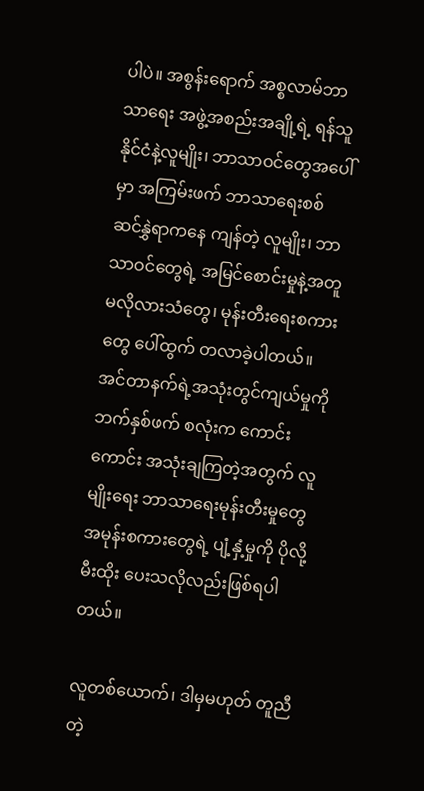ပါပဲ။ အစွန်းရောက် အစ္စလာမ်ဘာသာရေး အဖွဲ့အစည်းအချို့ရဲ့ ရန်သူနိုင်ငံနဲ့လူမျိုး၊ ဘာသာဝင်တွေအပေါ်မှာ အကြမ်းဖက် ဘာသာရေးစစ် ဆင်နွှဲရာကနေ ကျန်တဲ့ လူမျိုး၊ ဘာသာဝင်တွေရဲ့ အမြင်စောင်းမှုနဲ့အတူ မလိုလားသံတွေ၊ မုန်းတီးရေးစကားတွေ ပေါ်ထွက် တလာခဲ့ပါတယ်။ အင်တာနက်ရဲ့အသုံးတွင်ကျယ်မှုကို ဘက်နှစ်ဖက် စလုံးက ကောင်းကောင်း အသုံးချကြတဲ့အတွက် လူမျိုးရေး ဘာသာရေးမုန်းတီးမှုတွေ အမုန်းစကားတွေရဲ့ ပျံ့နှံ့မှုကို ပိုလို့မီးထိုး ပေးသလိုလည်းဖြစ်ရပါတယ်။

လူတစ်ယောက်၊ ဒါမှမဟုတ် တူညီတဲ့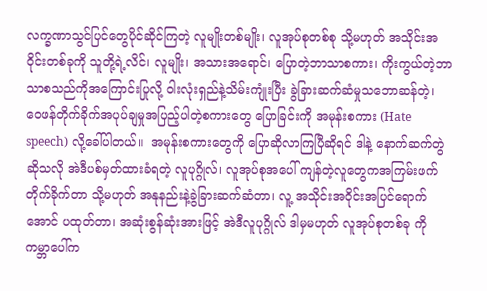လက္ခဏာသွင်ပြင်တွေပိုင်ဆိုင်ကြတဲ့ လူမျိုးတစ်မျိုး၊ လူအုပ်စုတစ်စု သို့မဟုတ် အသိုင်းအဝိုင်းတစ်ခုကို သူတို့ရဲ့လိင်၊ လူမျိုး၊ အသားအရောင်၊ ပြောတဲ့ဘာသာစကား၊ ကိုးကွယ်တဲ့ဘာသာစသည်ကိုအကြောင်းပြုလို့ ဝါးလုံးရှည်နဲ့သိမ်းကျုံးပြီး ခွဲခြားဆက်ဆံမှုသဘောဆန်တဲ့၊ ဝေဖန်တိုက်ခိုက်အပုပ်ချမှုအပြည့်ပါတဲ့စကားတွေ ပြောခြင်းကို အမုန်းစကား (Hate speech) လို့ခေါ်ပါတယ်။  အမုန်းစကားတွေကို ပြောဆိုလာကြပြီဆိုရင် ဒါနဲ့ နောက်ဆက်တွဲဆိုသလို အဲဒီပစ်မှတ်ထားခံရတဲ့ လူပုဂ္ဂိုလ်၊ လူအုပ်စုအပေါ် ကျန်တဲ့လူတွေကအကြမ်းဖက်တိုက်ခိုက်တာ သို့မဟုတ် အနုနည်းနဲ့ခွဲခြားဆက်ဆံတာ၊ လူ့ အသိုင်းအဝိုင်းအပြင်ရောက်အောင် ပထုတ်တာ၊ အဆုံးစွန်ဆုံးအားဖြင့် အဲဒီလူပုဂ္ဂိုလ် ဒါမှမဟုတ် လူအုပ်စုတစ်ခု ကို ကမ္ဘာပေါ်က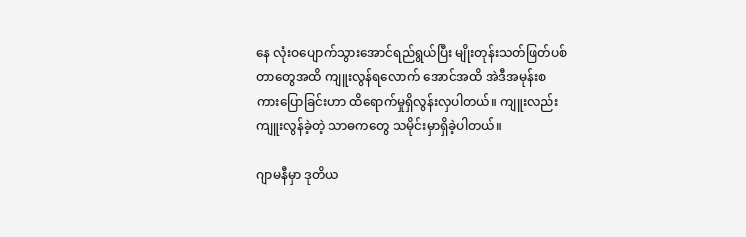နေ လုံးဝပျောက်သွားအောင်ရည်ရွယ်ပြီး မျိုးတုန်းသတ်ဖြတ်ပစ်တာတွေအထိ ကျူးလွန်ရလောက် အောင်အထိ အဲဒီအမုန်းစကားပြောခြင်းဟာ ထိရောက်မှုရှိလွန်းလှပါတယ်။ ကျူးလည်းကျူးလွန်ခဲ့တဲ့ သာဓကတွေ သမိုင်းမှာရှိခဲ့ပါတယ်။

ဂျာမနီမှာ ဒုတိယ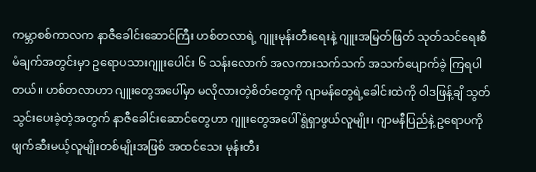ကမ္ဘာစစ်ကာလက နာဇီခေါင်းဆောင်ကြီး ဟစ်တလာရဲ့ ဂျူးမုန်းတီးရေးနဲ့ ဂျူးအမြတ်ဖြတ် သုတ်သင်ရေးစီမံချက်အတွင်းမှာ ဥရောပသားဂျူးပေါင်း ၆ သန်းလောက် အလကားသက်သက် အသက်ပျောက်ခဲ့ ကြရပါတယ်။ ဟစ်တလာဟာ ဂျူးတွေအပေါ်မှာ မလိုလားတဲ့စိတ်တွေကို ဂျာမန်တွေရဲ့ခေါင်းထဲကို ဝါဒဖြန့်ချိ သွတ်သွင်းပေးခဲ့တဲ့အတွက် နာဇီခေါင်းဆောင်တွေဟာ ဂျူးတွေအပေါ် ရွံရှာဖွယ်လူမျိုး၊ ဂျာမနီပြည်နဲ့ ဥရောပကို ဖျက်ဆီးမယ့်လူမျိုးတစ်မျိုးအဖြစ် အထင်သေး မုန်းတီး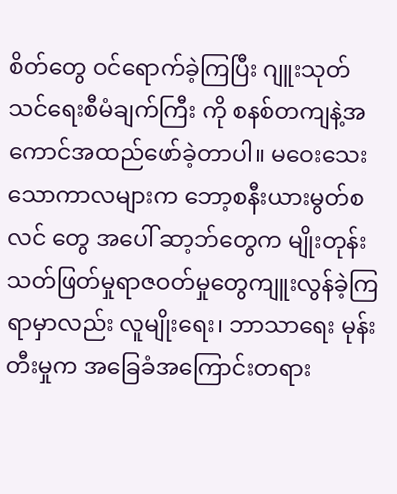စိတ်တွေ ဝင်ရောက်ခဲ့ကြပြီး ဂျူးသုတ်သင်ရေးစီမံချက်ကြီး ကို စနစ်တကျနဲ့အကောင်အထည်ဖော်ခဲ့တာပါ။ မဝေးသေးသောကာလများက ဘော့စနီးယားမွတ်စလင် တွေ အပေါ် ဆာ့ဘ်တွေက မျိုးတုန်းသတ်ဖြတ်မှုရာဇဝတ်မှုတွေကျူးလွန်ခဲ့ကြရာမှာလည်း လူမျိုးရေး၊ ဘာသာရေး မုန်းတီးမှုက အခြေခံအကြောင်းတရား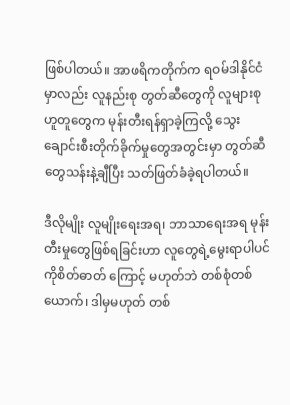ဖြစ်ပါတယ်။ အာဖရိကတိုက်က ရဝမ်ဒါနိုင်ငံမှာလည်း လူနည်းစု တွတ်ဆီတွေကို လူများစု ဟူတူတွေက မုန်းတီးရန်ရှာခဲ့ကြလို့ သွေးချောင်းစီးတိုက်ခိုက်မှုတွေအတွင်းမှာ တွတ်ဆီတွေသန်းနဲ့ချီပြီး သတ်ဖြတ်ခံခဲ့ရပါတယ်။

ဒီလိုမျိုး လူမျိုးရေးအရ၊ ဘာသာရေးအရ မုန်းတီးမှုတွေဖြစ်ရခြင်းဟာ လူတွေရဲ့မွေးရာပါပင်ကိုစိတ်ဓာတ် ကြောင့် မဟုတ်ဘဲ တစ်စုံတစ်ယောက်၊ ဒါမှမဟုတ် တစ်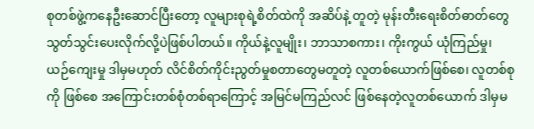စုတစ်ဖွဲ့ကနေဦးဆောင်ပြီးတော့ လူများစုရဲ့စိတ်ထဲကို အဆိပ်နဲ့ တူတဲ့ မုန်းတီးရေးစိတ်ဓာတ်တွေ သွတ်သွင်းပေးလိုက်လို့ပဲဖြစ်ပါတယ်။ ကိုယ်နဲ့လူမျိုး၊ ဘာသာစကား၊ ကိုးကွယ် ယုံကြည်မှု၊ ယဉ်ကျေးမှု ဒါမှမဟုတ် လိင်စိတ်ကိုင်းညွတ်မှုစတာတွေမတူတဲ့ လူတစ်ယောက်ဖြစ်စေ၊ လူတစ်စုကို ဖြစ်စေ အကြောင်းတစ်စုံတစ်ရာကြောင့် အမြင်မကြည်လင် ဖြစ်နေတဲ့လူတစ်ယောက် ဒါမှမ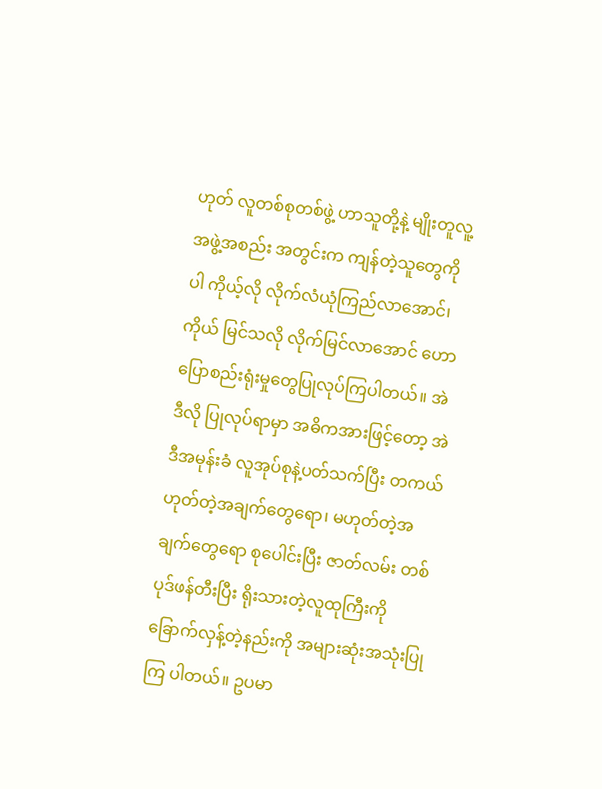ဟုတ် လူတစ်စုတစ်ဖွဲ့ ဟာသူတို့နဲ့ မျိုးတူလူ့အဖွဲ့အစည်း အတွင်းက ကျန်တဲ့သူတွေကိုပါ ကိုယ့်လို လိုက်လံယုံကြည်လာအောင်၊ ကိုယ် မြင်သလို လိုက်မြင်လာအောင် ဟောပြောစည်းရုံးမှုတွေပြုလုပ်ကြပါတယ်။ အဲဒီလို ပြုလုပ်ရာမှာ အဓိကအားဖြင့်တော့ အဲဒီအမုန်းခံ လူအုပ်စုနဲ့ပတ်သက်ပြီး တကယ်ဟုတ်တဲ့အချက်တွေရော၊ မဟုတ်တဲ့အချက်တွေရော စုပေါင်းပြီး ဇာတ်လမ်း တစ်ပုဒ်ဖန်တီးပြီး ရိုးသားတဲ့လူထုကြီးကို ခြောက်လှန့်တဲ့နည်းကို အများဆုံးအသုံးပြုကြ ပါတယ်။ ဥပမာ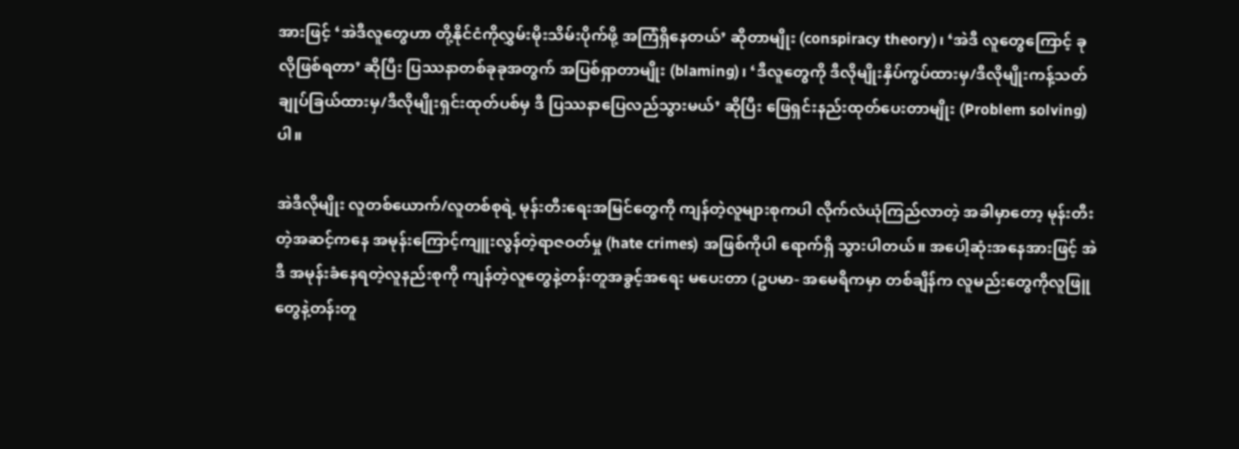အားဖြင့် ‘အဲဒီလူတွေဟာ တို့နိုင်ငံကိုလွှမ်းမိုးသိမ်းပိုက်ဖို့ အကြံရှိနေတယ်’ ဆိုတာမျိုး (conspiracy theory)၊ ‘အဲဒီ လူတွေကြောင့် ခုလိုဖြစ်ရတာ’ ဆိုပြီး ပြဿနာတစ်ခုခုအတွက် အပြစ်ရှာတာမျိုး (blaming)၊ ‘ဒီလူတွေကို ဒီလိုမျိုးနှိပ်ကွပ်ထားမှ/ဒီလိုမျိုးကန့်သတ်ချုပ်ခြယ်ထားမှ/ဒီလိုမျိုးရှင်းထုတ်ပစ်မှ ဒီ ပြဿနာပြေလည်သွားမယ်’ ဆိုပြီး ဖြေရှင်းနည်းထုတ်ပေးတာမျိုး (Problem solving) ပါ။

အဲဒီလိုမျိုး လူတစ်ယောက်/လူတစ်စုရဲ့ မုန်းတီးရေးအမြင်တွေကို ကျန်တဲ့လူများစုကပါ လိုက်လံယုံကြည်လာတဲ့ အခါမှာတော့ မုန်းတီးတဲ့အဆင့်ကနေ အမုန်းကြောင့်ကျူးလွန်တဲ့ရာဇဝတ်မှု (hate crimes) အဖြစ်ကိုပါ ရောက်ရှိ သွားပါတယ်။ အပေါ့ဆုံးအနေအားဖြင့် အဲဒီ အမုန်းခံနေရတဲ့လူနည်းစုကို ကျန်တဲ့လူတွေနဲ့တန်းတူအခွင့်အရေး မပေးတာ (ဥပမာ- အမေရိကမှာ တစ်ချိန်က လူမည်းတွေကိုလူဖြူတွေနဲ့တန်းတူ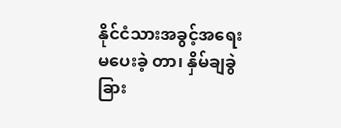နိုင်ငံသားအခွင့်အရေးမပေးခဲ့ တာ၊ နှိမ်ချခွဲခြား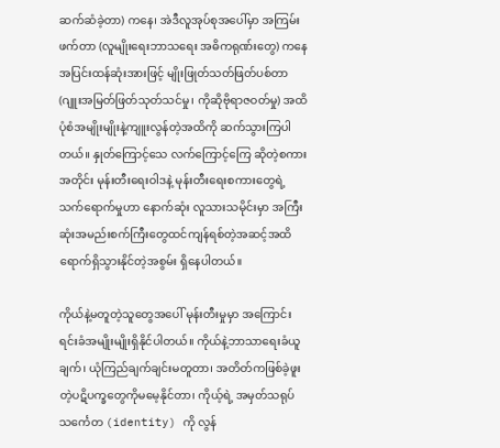ဆက်ဆံခဲ့တာ) ကနေ၊ အဲဒီလူအုပ်စုအပေါ်မှာ အကြမ်းဖက်တာ (လူမျိုးရေးဘာသရေး အဓိကရုဏ်းတွေ) ကနေ အပြင်းထန်ဆုံးအားဖြင့် မျိုးဖြုတ်သတ်ဖြတ်ပစ်တာ (ဂျူးအမြတ်ဖြတ်သုတ်သင်မှု၊ ကိုဆိုဗိုရာဇဝတ်မှု) အထိ ပုံစံအမျိုးမျိုးနဲ့ကျူးလွန်တဲ့အထိကို ဆက်သွားကြပါတယ်။ နှုတ်ကြောင့်သေ လက်ကြောင့်ကြေ ဆိုတဲ့စကားအတိုင်း မုန်းတီးရေးဝါဒနဲ့ မုန်းတီးရေးစကားတွေရဲ့သက်ရောက်မှုဟာ နောက်ဆုံး လူသားသမိုင်းမှာ အကြီးဆုံးအမည်းစက်ကြီးတွေထင်ကျန်ရစ်တဲ့အဆင့်အထိ ရောက်ရှိသွားနိုင်တဲ့အစွမ်း ရှိနေပါတယ်။

ကိုယ်နဲ့မတူတဲ့သူတွေအပေါ် မုန်းတီးမှုမှာ အကြောင်းရင်းခံအမျိုးမျိုးရှိနိုင်ပါတယ်။ ကိုယ်နဲ့ဘာသာရေးခံယူချက်၊ ယုံကြည်ချက်ချင်းမတူတာ၊ အတိတ်ကဖြစ်ခဲ့ဖူးတဲ့ပဋိပက္ခတွေကိုမမေ့နိုင်တာ၊ ကိုယ့်ရဲ့ အမှတ်သရုပ်သင်္ကေတ (identity) ကို လွန်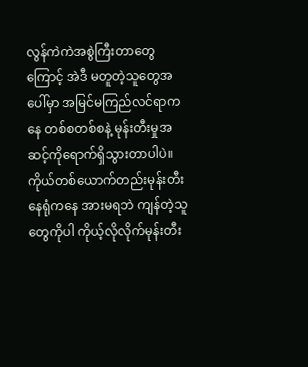လွန်ကဲကဲအစွဲကြီးတာတွေကြောင့် အဲဒီ မတူတဲ့သူတွေအပေါ်မှာ အမြင်မကြည်လင်ရာကနေ တစ်စတစ်စနဲ့ မုန်းတီးမှုအဆင့်ကိုရောက်ရှိသွားတာပါပဲ။ ကိုယ်တစ်ယောက်တည်းမုန်းတီးနေရုံကနေ အားမရဘဲ ကျန်တဲ့သူတွေကိုပါ ကိုယ့်လိုလိုက်မုန်းတီး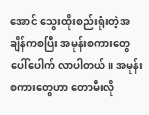အောင် သွေးထိုးစည်းရုံးတဲ့အချိန်ကစပြီး အမုန်းစကားတွေပေါ်ပေါက် လာပါတယ်။ အမုန်းစကားတွေဟာ တောမီးလို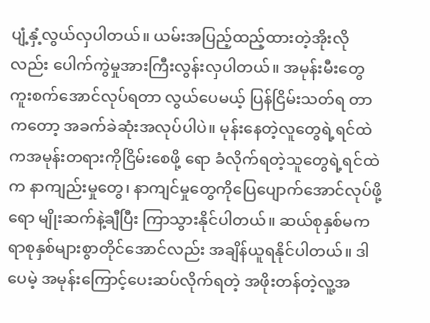ပျံ့နှံ့လွယ်လှပါတယ်။ ယမ်းအပြည့်ထည့်ထားတဲ့အိုးလိုလည်း ပေါက်ကွဲမှုအားကြီးလွန်းလှပါတယ်။ အမုန်းမီးတွေကူးစက်အောင်လုပ်ရတာ လွယ်ပေမယ့် ပြန်ငြိမ်းသတ်ရ တာကတော့ အခက်ခဲဆုံးအလုပ်ပါပဲ။ မုန်းနေတဲ့လူတွေရဲ့ရင်ထဲကအမုန်းတရားကိုငြိမ်းစေဖို့ ရော ခံလိုက်ရတဲ့သူတွေရဲ့ရင်ထဲက နာကျည်းမှုတွေ၊ နာကျင်မှုတွေကိုပြေပျောက်အောင်လုပ်ဖို့ရော မျိုးဆက်နဲ့ချီပြီး ကြာသွားနိုင်ပါတယ်။ ဆယ်စုနှစ်မက ရာစုနှစ်များစွာတိုင်အောင်လည်း အချိန်ယူရနိုင်ပါတယ်။ ဒါပေမဲ့ အမုန်းကြောင့်ပေးဆပ်လိုက်ရတဲ့ အဖိုးတန်တဲ့လူ့အ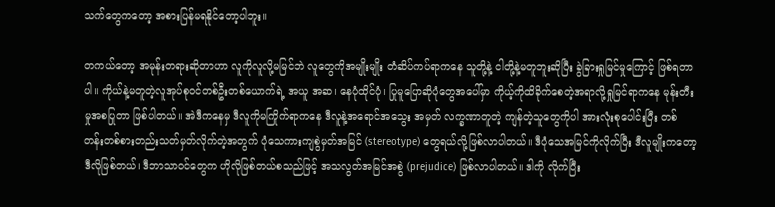သက်တွေကတော့ အစားပြန်မရနိုင်တော့ပါဘူး။

တကယ်တော့ အမုန်းတရားဆိုတာဟာ လူကိုလူလို့မမြင်ဘဲ လူတွေကိုအမျိုးမျိုး တံဆိပ်ကပ်ရာကနေ သူတို့နဲ့ ငါတို့နဲ့မတူဘူးဆိုပြီး ခွဲခြားရှုမြင်မှုကြောင့် ဖြစ်ရတာပါ။ ကိုယ်နဲ့မတူတဲ့လူအုပ်စုဝင်တစ်ဦးတစ်ယောက်ရဲ့ အယူ အဆ၊ နေပုံထိုင်ပုံ၊ ပြုမူပြောဆိုပုံတွေအပေါ်မှာ ကိုယ့်ကိုထိခိုက်စေတဲ့အရာလို့ရှုမြင်ရာကနေ မုန်းတီးမှုအစပြုတာ ဖြစ်ပါတယ်။ အဲဒီကနေမှ ဒီလူကိုမကြိုက်ရာကနေ ဒီလူနဲ့အရောင်အသွေး အမှတ် လက္ခဏာတူတဲ့ ကျန်တဲ့သူတွေကိုပါ အားလုံးစုပေါင်းပြီး တစ်တန်းတစ်စားတည်းသတ်မှတ်လိုက်တဲ့အတွက် ပုံသေကားကျစွဲမှတ်အမြင် (stereotype) တွေရယ်လို့ဖြစ်လာပါတယ်။ ဒီပုံသေအမြင်ကိုလိုက်ပြီး ဒီလူမျိုးကတော့ ဒီလိုဖြစ်တယ်၊ ဒီဘာသာဝင်တွေက ဟိုလိုဖြစ်တယ်စသည်ဖြင့် အသလွတ်အမြင်အစွဲ (prejudice) ဖြစ်လာပါတယ်။ ဒါကို လိုက်ပြီး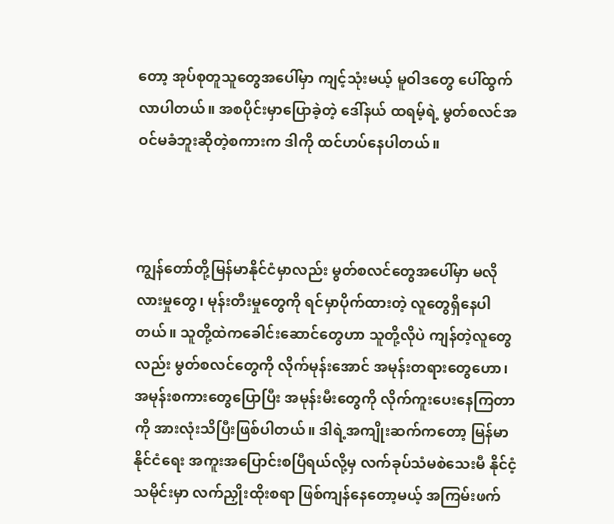တော့ အုပ်စုတူသူတွေအပေါ်မှာ ကျင့်သုံးမယ့် မူဝါဒတွေ ပေါ်ထွက်လာပါတယ်။ အစပိုင်းမှာပြောခဲ့တဲ့ ဒေါ်နယ် ထရမ့်ရဲ့ မွတ်စလင်အဝင်မခံဘူးဆိုတဲ့စကားက ဒါကို ထင်ဟပ်နေပါတယ်။



ကျွန်တော်တို့မြန်မာနိုင်ငံမှာလည်း မွတ်စလင်တွေအပေါ်မှာ မလိုလားမှုတွေ၊ မုန်းတီးမှုတွေကို ရင်မှာပိုက်ထားတဲ့ လူတွေရှိနေပါတယ်။ သူတို့ထဲကခေါင်းဆောင်တွေဟာ သူတို့လိုပဲ ကျန်တဲ့လူတွေလည်း မွတ်စလင်တွေကို လိုက်မုန်းအောင် အမုန်းတရားတွေဟော၊ အမုန်းစကားတွေပြောပြီး အမုန်းမီးတွေကို လိုက်ကူးပေးနေကြတာကို အားလုံးသိပြီးဖြစ်ပါတယ်။ ဒါရဲ့အကျိုးဆက်ကတော့ မြန်မာနိုင်ငံရေး အကူးအပြောင်းစပြီရယ်လို့မှ လက်ခုပ်သံမစဲသေးမီ နိုင်ငံ့သမိုင်းမှာ လက်ညှိုးထိုးစရာ ဖြစ်ကျန်နေတော့မယ့် အကြမ်းဖက်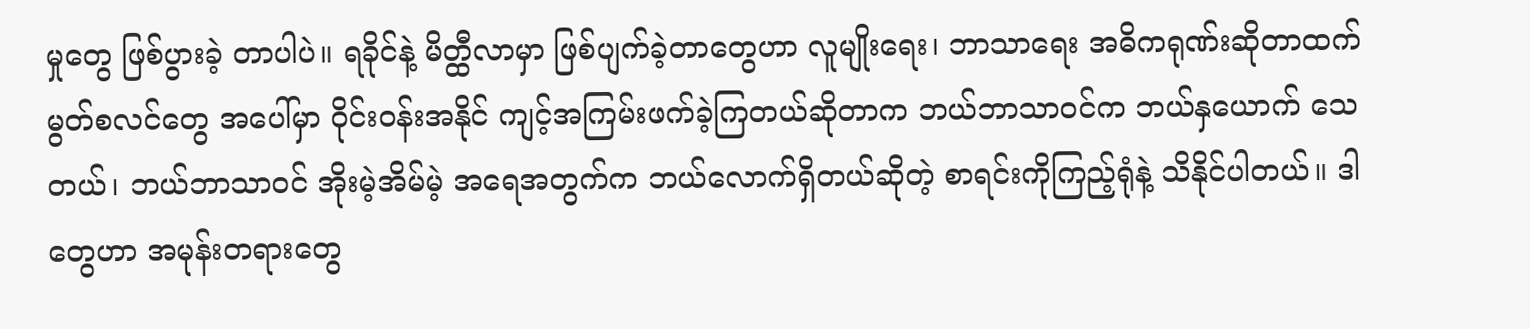မှုတွေ ဖြစ်ပွားခဲ့ တာပါပဲ။ ရခိုင်နဲ့ မိတ္ထီလာမှာ ဖြစ်ပျက်ခဲ့တာတွေဟာ လူမျိုးရေး၊ ဘာသာရေး အဓိကရုဏ်းဆိုတာထက် မွတ်စလင်တွေ အပေါ်မှာ ဝိုင်းဝန်းအနိုင် ကျင့်အကြမ်းဖက်ခဲ့ကြတယ်ဆိုတာက ဘယ်ဘာသာဝင်က ဘယ်နှယောက် သေတယ်၊ ဘယ်ဘာသာဝင် အိုးမဲ့အိမ်မဲ့ အရေအတွက်က ဘယ်လောက်ရှိတယ်ဆိုတဲ့ စာရင်းကိုကြည့်ရုံနဲ့ သိနိုင်ပါတယ်။ ဒါတွေဟာ အမုန်းတရားတွေ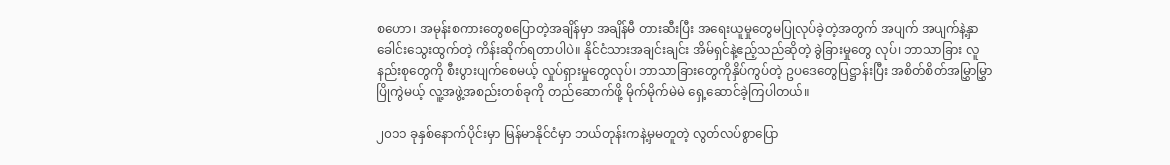စဟော၊ အမုန်းစကားတွေစပြောတဲ့အချိန်မှာ အချိန်မီ တားဆီးပြီး အရေးယူမှုတွေမပြုလုပ်ခဲ့တဲ့အတွက် အပျက် အပျက်နဲ့နှာခေါင်းသွေးထွက်တဲ့ ကိန်းဆိုက်ရတာပါပဲ။ နိုင်ငံသားအချင်းချင်း အိမ်ရှင်နဲ့ဧည့်သည်ဆိုတဲ့ ခွဲခြားမှုတွေ လုပ်၊ ဘာသာခြား လူနည်းစုတွေကို စီးပွားပျက်စေမယ့် လှုပ်ရှားမှုတွေလုပ်၊ ဘာသာခြားတွေကိုနှိပ်ကွပ်တဲ့ ဥပဒေတွေပြဋ္ဌာန်းပြီး အစိတ်စိတ်အမြွှာမြွှာပြိုကွဲမယ့် လူ့အဖွဲ့အစည်းတစ်ခုကို တည်ဆောက်ဖို့ မိုက်မိုက်မဲမဲ ရှေ့ဆောင်ခဲ့ကြပါတယ်။

၂၀၁၁ ခုနှစ်နောက်ပိုင်းမှာ မြန်မာနိုင်ငံမှာ ဘယ်တုန်းကနဲ့မှမတူတဲ့ လွတ်လပ်စွာပြော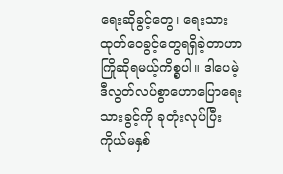ရေးဆိုခွင့်တွေ၊ ရေးသား ထုတ်ဝေခွင့်တွေရရှိခဲ့တာဟာ ကြိုဆိုရမယ့်ကိစ္စပါ။ ဒါပေမဲ့ ဒီလွတ်လပ်စွာဟောပြောရေးသားခွင့်ကို ခုတုံးလုပ်ပြီး ကိုယ်မနှစ်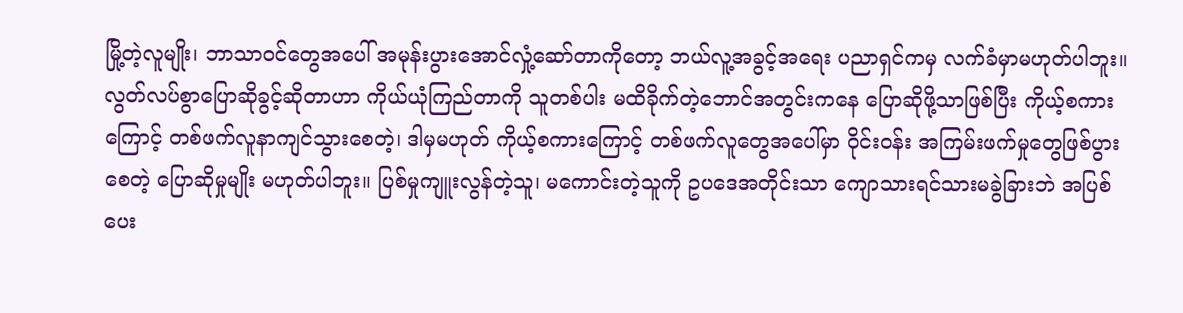မြို့တဲ့လူမျိုး၊ ဘာသာဝင်တွေအပေါ် အမုန်းပွားအောင်လှုံ့ဆော်တာကိုတော့ ဘယ်လူ့အခွင့်အရေး ပညာရှင်ကမှ လက်ခံမှာမဟုတ်ပါဘူး။ လွတ်လပ်စွာပြောဆိုခွင့်ဆိုတာဟာ ကိုယ်ယုံကြည်တာကို သူတစ်ပါး မထိခိုက်တဲ့ဘောင်အတွင်းကနေ ပြောဆိုဖို့သာဖြစ်ပြီး ကိုယ့်စကားကြောင့် တစ်ဖက်လူနာကျင်သွားစေတဲ့၊ ဒါမှမဟုတ် ကိုယ့်စကားကြောင့် တစ်ဖက်လူတွေအပေါ်မှာ ဝိုင်းဝန်း အကြမ်းဖက်မှုတွေဖြစ်ပွားစေတဲ့ ပြောဆိုမှုမျိုး မဟုတ်ပါဘူး။ ပြစ်မှုကျူးလွန်တဲ့သူ၊ မကောင်းတဲ့သူကို ဥပဒေအတိုင်းသာ ကျောသားရင်သားမခွဲခြားဘဲ အပြစ်ပေး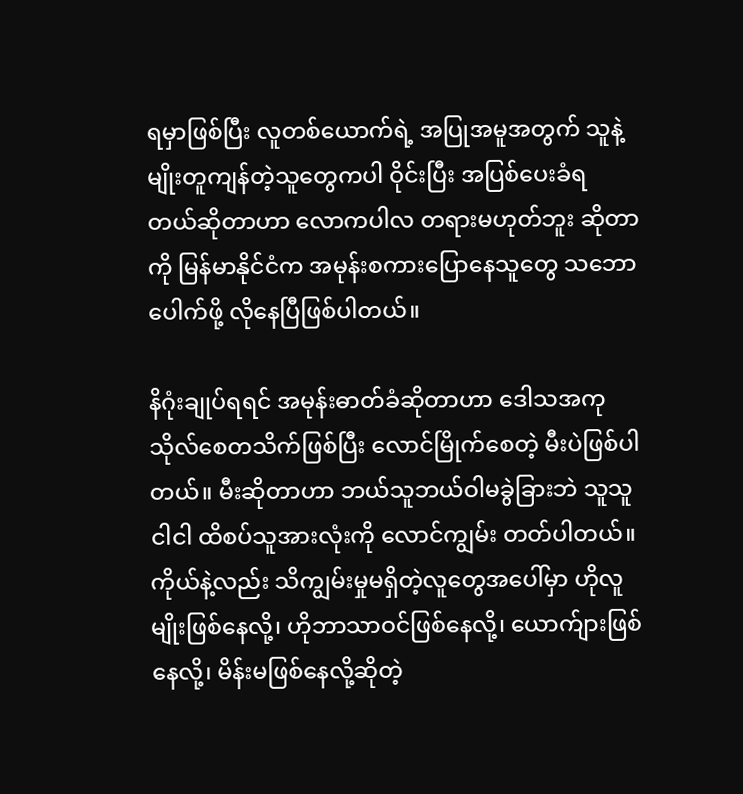ရမှာဖြစ်ပြီး လူတစ်ယောက်ရဲ့ အပြုအမူအတွက် သူနဲ့မျိုးတူကျန်တဲ့သူတွေကပါ ဝိုင်းပြီး အပြစ်ပေးခံရ တယ်ဆိုတာဟာ လောကပါလ တရားမဟုတ်ဘူး ဆိုတာကို မြန်မာနိုင်ငံက အမုန်းစကားပြောနေသူတွေ သဘော ပေါက်ဖို့ လိုနေပြီဖြစ်ပါတယ်။

နိဂုံးချုပ်ရရင် အမုန်းဓာတ်ခံဆိုတာဟာ ဒေါသအကုသိုလ်စေတသိက်ဖြစ်ပြီး လောင်မြိုက်စေတဲ့ မီးပဲဖြစ်ပါတယ်။ မီးဆိုတာဟာ ဘယ်သူဘယ်ဝါမခွဲခြားဘဲ သူသူငါငါ ထိစပ်သူအားလုံးကို လောင်ကျွမ်း တတ်ပါတယ်။ ကိုယ်နဲ့လည်း သိကျွမ်းမှုမရှိတဲ့လူတွေအပေါ်မှာ ဟိုလူမျိုးဖြစ်နေလို့၊ ဟိုဘာသာဝင်ဖြစ်နေလို့၊ ယောက်ျားဖြစ်နေလို့၊ မိန်းမဖြစ်နေလို့ဆိုတဲ့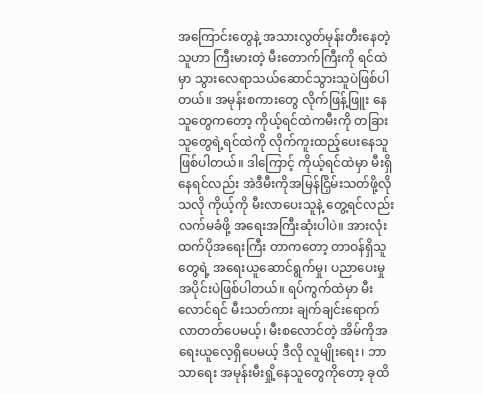အကြောင်းတွေနဲ့ အသားလွတ်မုန်းတီးနေတဲ့သူဟာ ကြီးမားတဲ့ မီးတောက်ကြီးကို ရင်ထဲမှာ သွားလေရာသယ်ဆောင်သွားသူပဲဖြစ်ပါတယ်။ အမုန်းစကားတွေ လိုက်ဖြန့်ဖြူး နေသူတွေကတော့ ကိုယ့်ရင်ထဲကမီးကို တခြားသူတွေရဲ့ရင်ထဲကို လိုက်ကူးထည့်ပေးနေသူ ဖြစ်ပါတယ်။ ဒါကြောင့် ကိုယ့်ရင်ထဲမှာ မီးရှိနေရင်လည်း အဲဒီမီးကိုအမြန်ငြှိမ်းသတ်ဖို့လိုသလို ကိုယ့်ကို မီးလာပေးသူနဲ့ တွေ့ရင်လည်း လက်မခံဖို့ အရေးအကြီးဆုံးပါပဲ။ အားလုံးထက်ပိုအရေးကြီး တာကတော့ တာဝန်ရှိသူတွေရဲ့ အရေးယူဆောင်ရွက်မှု၊ ပညာပေးမှု အပိုင်းပဲဖြစ်ပါတယ်။ ရပ်ကွက်ထဲမှာ မီးလောင်ရင် မီးသတ်ကား ချက်ချင်းရောက်လာတတ်ပေမယ့်၊ မီးစလောင်တဲ့ အိမ်ကိုအရေးယူလေ့ရှိပေမယ့် ဒီလို လူမျိုးရေး၊ ဘာသာရေး အမုန်းမီးရှို့နေသူတွေကိုတော့ ခုထိ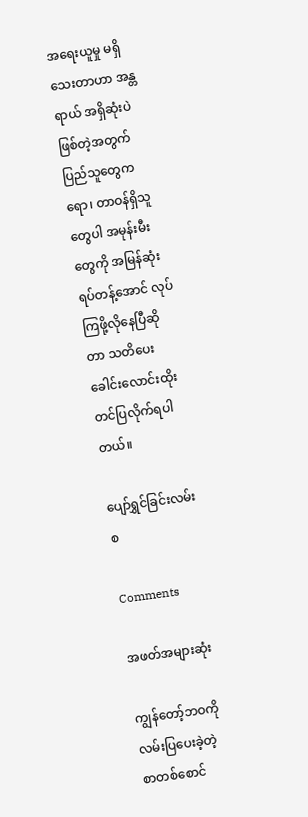အရေးယူမှု မရှိသေးတာဟာ အန္တရာယ် အရှိဆုံးပဲ ဖြစ်တဲ့အတွက် ပြည်သူတွေကရော၊ တာဝန်ရှိသူတွေပါ အမုန်းမီးတွေကို အမြန်ဆုံး ရပ်တန့်အောင် လုပ်ကြဖို့လိုနေပြီဆိုတာ သတိပေးခေါင်းလောင်းထိုးတင်ပြလိုက်ရပါတယ်။

ပျော်ရွှင်ခြင်းလမ်းစ

Comments

အဖတ်အများဆုံး

ကျွန်တော့်ဘဝကို လမ်းပြပေးခဲ့တဲ့ စာတစ်စောင်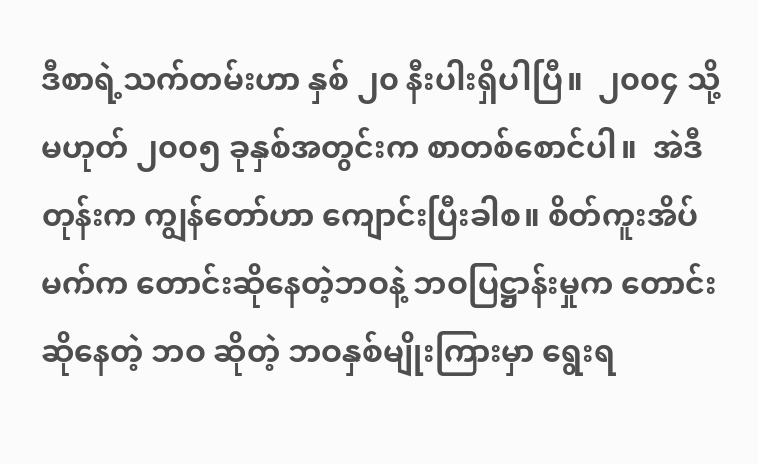ဒီစာရဲ့သက်တမ်းဟာ နှစ် ၂၀ နီးပါးရှိပါပြီ။  ၂၀၀၄ သို့မဟုတ် ၂၀၀၅ ခုနှစ်အတွင်းက စာတစ်စောင်ပါ။  အဲဒီတုန်းက ကျွန်တော်ဟာ ကျောင်းပြီးခါစ။ စိတ်ကူးအိပ်မက်က တောင်းဆိုနေတဲ့ဘဝနဲ့ ဘဝပြဋ္ဌာန်းမှုက တောင်းဆိုနေတဲ့ ဘဝ ဆိုတဲ့ ဘဝနှစ်မျိုးကြားမှာ ရွေးရ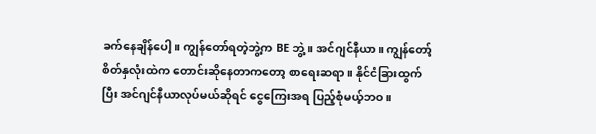ခက်နေချိန်ပေါ့။ ကျွန်တော်ရတဲ့ဘွဲ့က BE ဘွဲ့။ အင်ဂျင်နီယာ။ ကျွန်တော့်စိတ်နှလုံးထဲက တောင်းဆိုနေတာကတော့ စာရေးဆရာ။ နိုင်ငံခြားထွက်ပြီး အင်ဂျင်နီယာလုပ်မယ်ဆိုရင် ငွေကြေးအရ ပြည့်စုံမယ့်ဘဝ။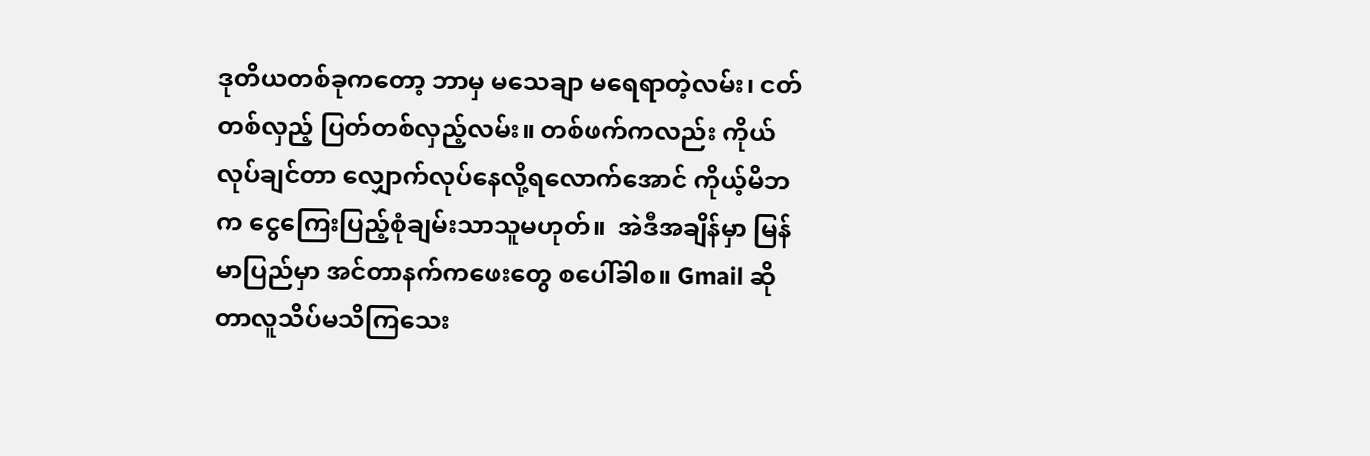ဒုတိယတစ်ခုကတော့ ဘာမှ မသေချာ မရေရာတဲ့လမ်း၊ ငတ်တစ်လှည့် ပြတ်တစ်လှည့်လမ်း။ တစ်ဖက်ကလည်း ကိုယ်လုပ်ချင်တာ လျှောက်လုပ်နေလို့ရလောက်အောင် ကိုယ့်မိဘက ငွေကြေးပြည့်စုံချမ်းသာသူမဟုတ်။  အဲဒီအချိန်မှာ မြန်မာပြည်မှာ အင်တာနက်ကဖေးတွေ စပေါ်ခါစ။ Gmail ဆိုတာလူသိပ်မသိကြသေး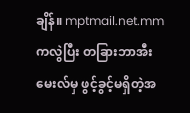ချိန်။ mptmail.net.mm ကလွဲပြီး တခြားဘာအီးမေးလ်မှ ဖွင့်ခွင့်မရှိတဲ့အ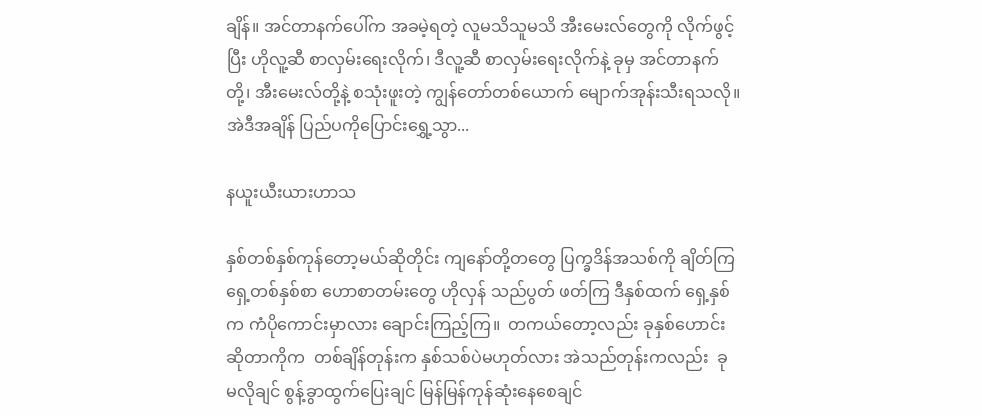ချိန်။ အင်တာနက်ပေါ်က အခမဲ့ရတဲ့ လူမသိသူမသိ အီးမေးလ်တွေကို လိုက်ဖွင့်ပြီး ဟိုလူ့ဆီ စာလှမ်းရေးလိုက်၊ ဒီလူ့ဆီ စာလှမ်းရေးလိုက်နဲ့ ခုမှ အင်တာနက်တို့၊ အီးမေးလ်တို့နဲ့ စသုံးဖူးတဲ့ ကျွန်တော်တစ်ယောက် မျောက်အုန်းသီးရသလို။  အဲဒီအချိန် ပြည်ပကိုပြောင်းရွှေ့သွာ...

နယူးယီးယားဟာသ

နှစ်တစ်နှစ်ကုန်တော့မယ်ဆိုတိုင်း ကျနော်တို့တတွေ ပြက္ခဒိန်အသစ်ကို ချိတ်ကြ ရှေ့တစ်နှစ်စာ ဟောစာတမ်းတွေ ဟိုလှန် သည်ပွတ် ဖတ်ကြ ဒီနှစ်ထက် ရှေ့နှစ်က ကံပိုကောင်းမှာလား ချောင်းကြည့်ကြ။  တကယ်တော့လည်း ခုနှစ်ဟောင်းဆိုတာကိုက  တစ်ချိန်တုန်းက နှစ်သစ်ပဲမဟုတ်လား အဲသည်တုန်းကလည်း  ခု မလိုချင် စွန့်ခွာထွက်ပြေးချင် မြန်မြန်ကုန်ဆုံးနေစေချင်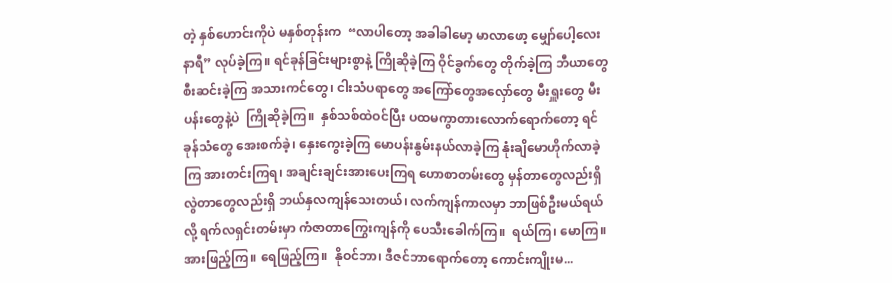တဲ့ နှစ်ဟောင်းကိုပဲ မနှစ်တုန်းက  “လာပါတော့ အခါခါမော့ မာလာဖော့ မျှော်ပေါ့လေးနာရီ” လုပ်ခဲ့ကြ။ ရင်ခုန်ခြင်းများစွာနဲ့ ကြိုဆိုခဲ့ကြ ဝိုင်ခွက်တွေ တိုက်ခဲ့ကြ ဘီယာတွေ စီးဆင်းခဲ့ကြ အသားကင်တွေ၊ ငါးသံပရာတွေ အကြော်တွေအလှော်တွေ မီးရှူးတွေ မီးပန်းတွေနဲ့ပဲ  ကြိုဆိုခဲ့ကြ။  နှစ်သစ်ထဲဝင်ပြီး ပထမကွာတားလောက်ရောက်တော့ ရင်ခုန်သံတွေ အေးစက်ခဲ့၊ နှေးကွေးခဲ့ကြ မောပန်းနွမ်းနယ်လာခဲ့ကြ နုံးချိမောဟိုက်လာခဲ့ကြ အားတင်းကြရ၊ အချင်းချင်းအားပေးကြရ ဟောစာတမ်းတွေ မှန်တာတွေလည်းရှိ လွဲတာတွေလည်းရှိ ဘယ်နှလကျန်သေးတယ်၊ လက်ကျန်ကာလမှာ ဘာဖြစ်ဦးမယ်ရယ်လို့ ရက်လရှင်းတမ်းမှာ ကံဇာတာကြွေးကျန်ကို ပေသီးခေါက်ကြ။  ရယ်ကြ၊ မောကြ။ အားဖြည့်ကြ။ ရေဖြည့်ကြ။  နိုဝင်ဘာ၊ ဒီဇင်ဘာရောက်တော့ ကောင်းကျိုးမ...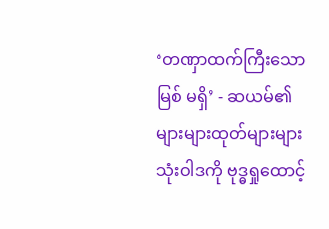‘တဏှာထက်ကြီးသောမြစ် မရှိ’ - ဆယမ်၏ များများထုတ်များများသုံးဝါဒကို ဗုဒ္ဓရှုထောင့်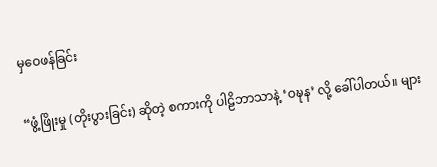မှဝေဖန်ခြင်း

“ဖွံ့ဖြိုးမှု (တိုးပွားခြင်း) ဆိုတဲ့ စကားကို ပါဠိဘာသာနဲ့ ‘ဝဍ္ဎန’ လို့ ခေါ်ပါတယ်။ များ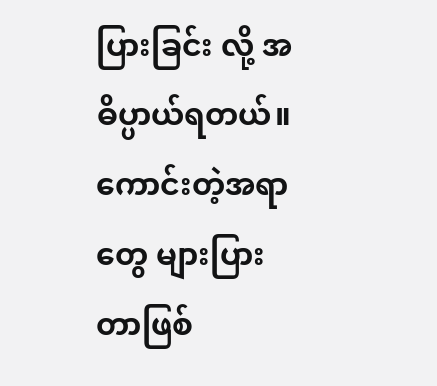ပြားခြင်း လို့ အဓိပ္ပာယ်ရတယ်။ ကောင်းတဲ့အရာတွေ များပြားတာဖြစ်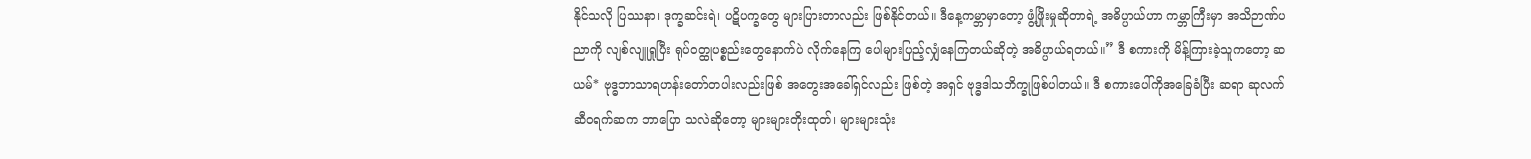နိုင်သလို ပြဿနာ၊ ဒုက္ခဆင်းရဲ၊ ပဋိပက္ခတွေ များပြားတာလည်း ဖြစ်နိုင်တယ်။ ဒီနေ့ကမ္ဘာမှာတော့ ဖွံ့ဖြိုးမှုဆိုတာရဲ့ အဓိပ္ပာယ်ဟာ ကမ္ဘာကြီးမှာ အသိဉာဏ်ပညာကို လျစ်လျူရှုပြီး ရုပ်ဝတ္ထုပစ္စည်းတွေနောက်ပဲ လိုက်နေကြ ပေါများပြည့်လျှံနေကြတယ်ဆိုတဲ့ အဓိပ္ပာယ်ရတယ်။” ဒီ စကားကို မိန့်ကြားခဲ့သူကတော့ ဆယမ်* ဗုဒ္ဓဘာသာရဟန်းတော်တပါးလည်းဖြစ် အတွေးအခေါ်ရှင်လည်း ဖြစ်တဲ့ အရှင် ဗုဒ္ဓဒါသဘိက္ခုဖြစ်ပါတယ်။ ဒီ စကားပေါ်ကိုအခြေခံပြီး ဆရာ ဆုလက် ဆီဝရက်ဆက ဘာပြော သလဲဆိုတော့ များများတိုးထုတ်၊ များများသုံး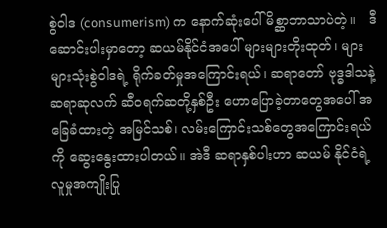စွဲဝါဒ (consumerism) က နောက်ဆုံးပေါ်မိစ္ဆာဘာသာပဲတဲ့။   ဒီ ဆောင်းပါးမှာတော့ ဆယမ်နိုင်ငံအပေါ် များများတိုးထုတ်၊ များများသုံးစွဲဝါဒရဲ့ ရိုက်ခတ်မှုအကြောင်းရယ်၊ ဆရာတော် ဗုဒ္ဓဒါသနဲ့ ဆရာဆုလက် ဆီဝရက်ဆတို့နှစ်ဦး ဟောပြောခဲ့တာတွေအပေါ် အခြေခံထားတဲ့ အမြင်သစ်၊ လမ်းကြောင်းသစ်တွေအကြောင်းရယ်ကို ဆွေးနွေးထားပါတယ်။ အဲဒီ ဆရာနှစ်ပါးဟာ ဆယမ် နိုင်ငံရဲ့ လူမှုအကျိုးပြု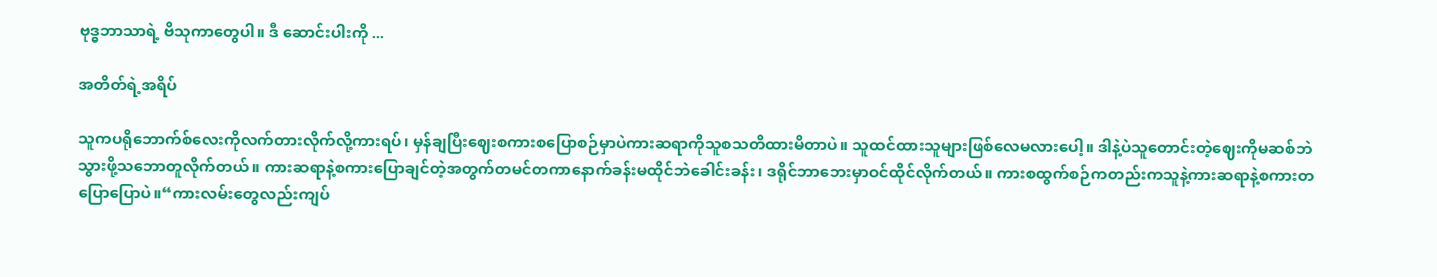ဗုဒ္ဓဘာသာရဲ့ ဗိသုကာတွေပါ။ ဒီ ဆောင်းပါးကို ...

အတိတ်ရဲ့အရိပ်

သူကပရိုဘောက်စ်လေးကိုလက်တားလိုက်လို့ကားရပ်၊ မှန်ချပြီးဈေးစကားစပြောစဉ်မှာပဲကားဆရာကိုသူစသတိထားမိတာပဲ။ သူထင်ထားသူများဖြစ်လေမလားပေါ့။ ဒါနဲ့ပဲသူတောင်းတဲ့ဈေးကိုမဆစ်ဘဲသွားဖို့သဘောတူလိုက်တယ်။ ကားဆရာနဲ့စကားပြောချင်တဲ့အတွက်တမင်တကာနောက်ခန်းမထိုင်ဘဲခေါင်းခန်း၊ ဒရိုင်ဘာဘေးမှာဝင်ထိုင်လိုက်တယ်။ ကားစထွက်စဉ်ကတည်းကသူနဲ့ကားဆရာနဲ့စကားတပြောပြောပဲ။“ကားလမ်းတွေလည်းကျပ်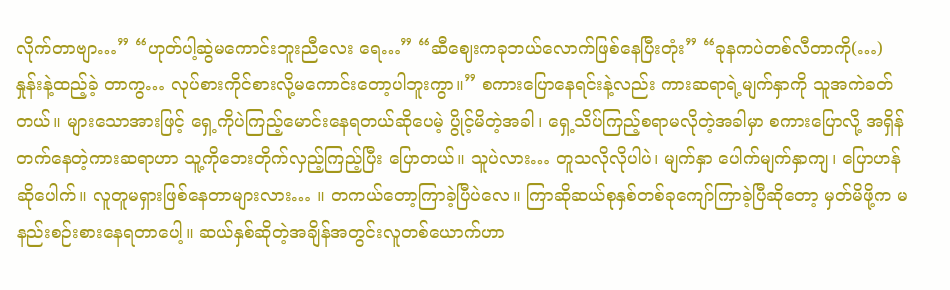လိုက်တာဗျာ…” “ဟုတ်ပါ့ဆွဲမကောင်းဘူးညီလေး ရေ…” “ဆီဈေးကခုဘယ်လောက်ဖြစ်နေပြီးတုံး” “ခုနကပဲတစ်လီတာကို(…) နှုန်းနဲ့ထည့်ခဲ့ တာကွ… လုပ်စားကိုင်စားလို့မကောင်းတော့ပါဘူးကွာ။” စကားပြောနေရင်းနဲ့လည်း ကားဆရာရဲ့မျက်နှာကို သူအကဲခတ်တယ်။ များသောအားဖြင့် ရှေ့ကိုပဲကြည့်မောင်းနေရတယ်ဆိုပေမဲ့ ပွိုင့်မိတဲ့အခါ၊ ရှေ့သိပ်ကြည့်စရာမလိုတဲ့အခါမှာ စကားပြောလို့ အရှိန်တက်နေတဲ့ကားဆရာဟာ သူ့ကိုဘေးတိုက်လှည့်ကြည့်ပြီး ပြောတယ်။ သူပဲလား… တူသလိုလိုပါပဲ၊ မျက်နှာ ပေါက်မျက်နှာကျ၊ ပြောဟန်ဆိုပေါက်။ လူတူမရှားဖြစ်နေတာများလား… ။ တကယ်တော့ကြာခဲ့ပြီပဲလေ။ ကြာဆိုဆယ်စုနှစ်တစ်ခုကျော်ကြာခဲ့ပြီဆိုတော့ မှတ်မိဖို့က မနည်းစဉ်းစားနေရတာပေါ့။ ဆယ်နှစ်ဆိုတဲ့အချိန်အတွင်းလူတစ်ယောက်ဟာ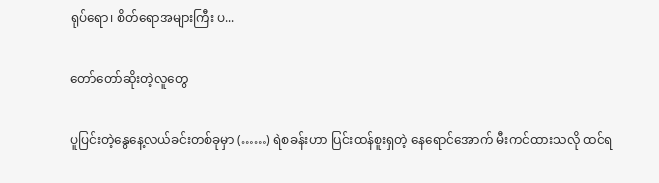ရုပ်ရော၊ စိတ်ရောအများကြီး ပ...

တော်တော်ဆိုးတဲ့လူတွေ

ပူပြင်းတဲ့နွေနေ့လယ်ခင်းတစ်ခုမှာ (……) ရဲစခန်းဟာ ပြင်းထန်စူးရှတဲ့ နေရောင်အောက် မီးကင်ထားသလို ထင်ရ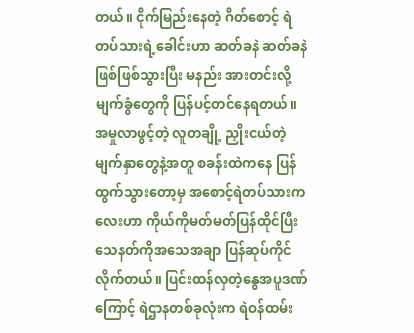တယ်။ ငိုက်မြည်းနေတဲ့ ဂိတ်စောင့် ရဲတပ်သားရဲ့ခေါင်းဟာ ဆတ်ခနဲ ဆတ်ခနဲဖြစ်ဖြစ်သွားပြီး မနည်း အားတင်းလို့ မျက်ခွံတွေကို ပြန်ပင့်တင်နေရတယ်။ အမှုလာဖွင့်တဲ့ လူတချို့ ညှိုးငယ်တဲ့မျက်နှာတွေနဲ့အတူ စခန်းထဲကနေ ပြန်ထွက်သွားတော့မှ အစောင့်ရဲတပ်သားကလေးဟာ ကိုယ်ကိုမတ်မတ်ပြန်ထိုင်ပြီး သေနတ်ကိုအသေအချာ ပြန်ဆုပ်ကိုင်လိုက်တယ်။ ပြင်းထန်လှတဲ့နွေအပူဒဏ်ကြောင့် ရဲဌာနတစ်ခုလုံးက ရဲဝန်ထမ်း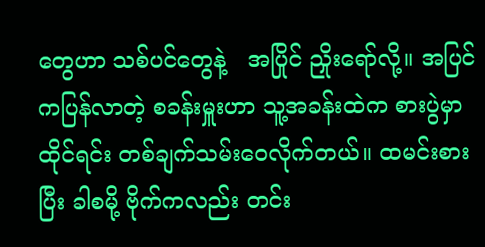တွေဟာ သစ်ပင်တွေနဲ့   အပြိုင် ညှိုးရော်လို့။ အပြင်ကပြန်လာတဲ့ စခန်းမှူးဟာ သူ့အခန်းထဲက စားပွဲမှာထိုင်ရင်း တစ်ချက်သမ်းဝေလိုက်တယ်။ ထမင်းစားပြီး ခါစမို့ ဗိုက်ကလည်း တင်း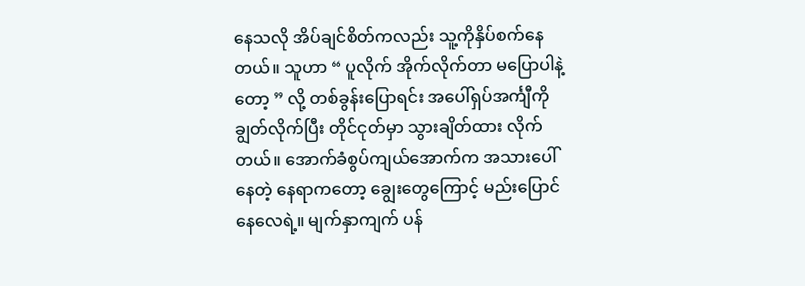နေသလို အိပ်ချင်စိတ်ကလည်း သူ့ကိုနှိပ်စက်နေတယ်။ သူဟာ “ ပူလိုက် အိုက်လိုက်တာ မပြောပါနဲ့တော့ ” လို့ တစ်ခွန်းပြောရင်း အပေါ်ရှပ်အင်္ကျီကိုချွတ်လိုက်ပြီး တိုင်ငုတ်မှာ သွားချိတ်ထား လိုက်တယ်။ အောက်ခံစွပ်ကျယ်အောက်က အသားပေါ်နေတဲ့ နေရာကတော့ ချွေးတွေကြောင့် မည်းပြောင်နေလေရဲ့။ မျက်နှာကျက် ပန်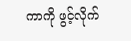ကာကို ဖွင့်လိုက်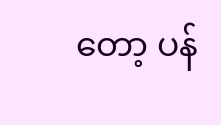တော့ ပန်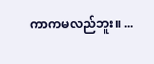ကာကမလည်ဘူး။ ...